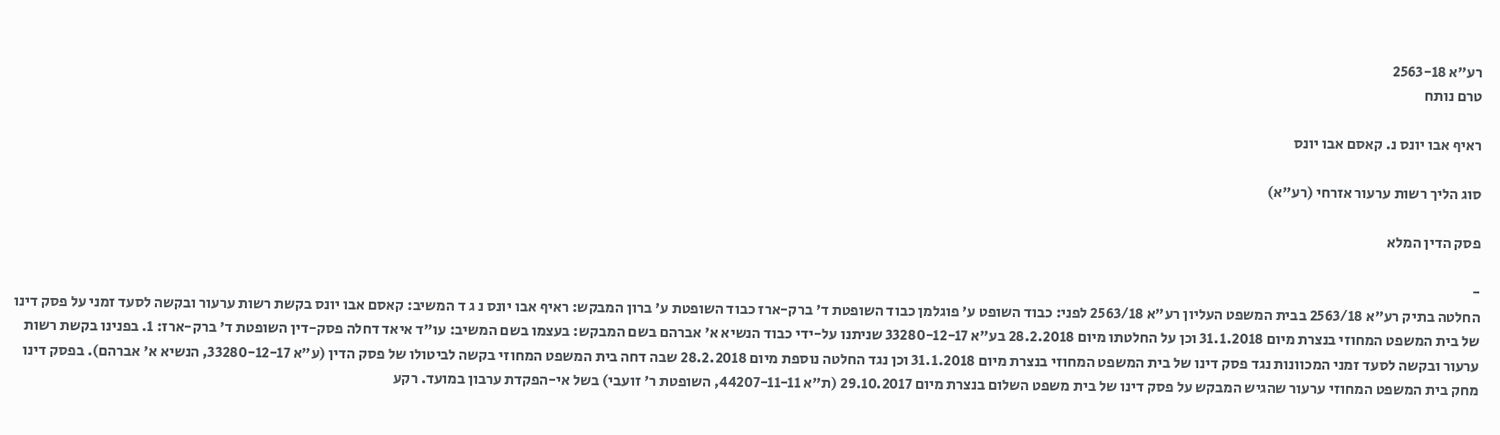רע"א 2563-18
טרם נותח

ראיף אבו יונס נ. קאסם אבו יונס

סוג הליך רשות ערעור אזרחי (רע"א)

פסק הדין המלא

-
החלטה בתיק רע"א 2563/18 בבית המשפט העליון רע"א 2563/18 לפני: כבוד השופט ע' פוגלמן כבוד השופטת ד' ברק-ארז כבוד השופטת ע' ברון המבקש: ראיף אבו יונס נ ג ד המשיב: קאסם אבו יונס בקשת רשות ערעור ובקשה לסעד זמני על פסק דינו של בית המשפט המחוזי בנצרת מיום 31.1.2018 וכן על החלטתו מיום 28.2.2018 בע"א 33280-12-17 שניתנו על-ידי כבוד הנשיא א' אברהם בשם המבקש: בעצמו בשם המשיב: עו"ד איאד דחלה פסק-דין השופטת ד' ברק-ארז: 1. בפנינו בקשת רשות ערעור ובקשה לסעד זמני המכוונות נגד פסק דינו של בית המשפט המחוזי בנצרת מיום 31.1.2018 וכן נגד החלטה נוספת מיום 28.2.2018 שבה דחה בית המשפט המחוזי בקשה לביטולו של פסק הדין (ע"א 33280-12-17, הנשיא א' אברהם). בפסק דינו מחק בית המשפט המחוזי ערעור שהגיש המבקש על פסק דינו של בית משפט השלום בנצרת מיום 29.10.2017 (ת"א 44207-11-11, השופטת ר' זועבי) בשל אי-הפקדת ערבון במועד. רקע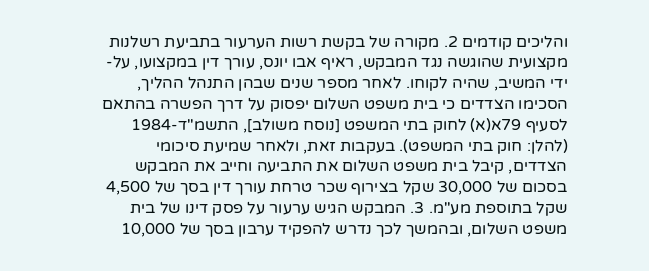והליכים קודמים 2. מקורה של בקשת רשות הערעור בתביעת רשלנות מקצועית שהוגשה נגד המבקש, ראיף אבו יונס, עורך דין במקצועו, על-ידי המשיב, שהיה לקוחו. לאחר מספר שנים שבהן התנהל ההליך, הסכימו הצדדים כי בית משפט השלום יפסוק על דרך הפשרה בהתאם לסעיף 79א(א) לחוק בתי המשפט [נוסח משולב], התשמ"ד-1984 (להלן: חוק בתי המשפט). בעקבות זאת, ולאחר שמיעת סיכומי הצדדים, קיבל בית משפט השלום את התביעה וחייב את המבקש בסכום של 30,000 שקל בצירוף שכר טרחת עורך דין בסך של 4,500 שקל בתוספת מע"מ. 3. המבקש הגיש ערעור על פסק דינו של בית משפט השלום, ובהמשך לכך נדרש להפקיד ערבון בסך של 10,000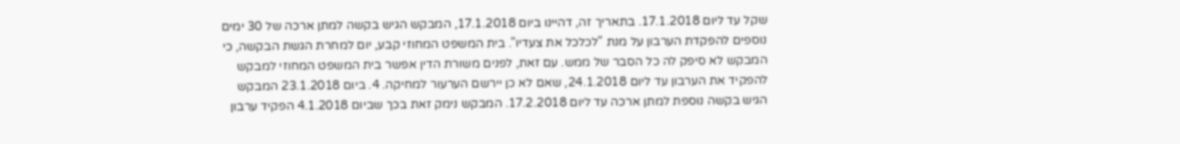שקל עד ליום 17.1.2018. בתאריך זה, דהיינו ביום 17.1.2018, המבקש הגיש בקשה למתן ארכה של 30 ימים נוספים להפקדת הערבון על מנת "לכלכל את צעדיו". בית המשפט המחוזי קבע, יום למחרת הגשת הבקשה, כי המבקש לא סיפק לה כל הסבר של ממש. עם זאת, לפנים משורת הדין אפשר בית המשפט המחוזי למבקש להפקיד את הערבון עד ליום 24.1.2018, שאם לא כן יירשם הערעור למחיקה. 4. ביום 23.1.2018 המבקש הגיש בקשה נוספת למתן ארכה עד ליום 17.2.2018. המבקש נימק זאת בכך שביום 4.1.2018 הפקיד ערבון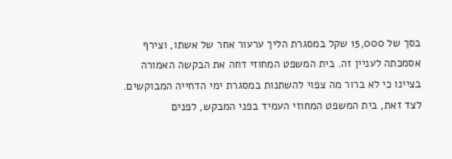בסך של 15,000 שקל במסגרת הליך ערעור אחר של אשתו, וצירף אסמכתה לעניין זה. בית המשפט המחוזי דחה את הבקשה האמורה בציינו כי לא ברור מה צפוי להשתנות במסגרת ימי הדחייה המבוקשים. לצד זאת, בית המשפט המחוזי העמיד בפני המבקש, לפנים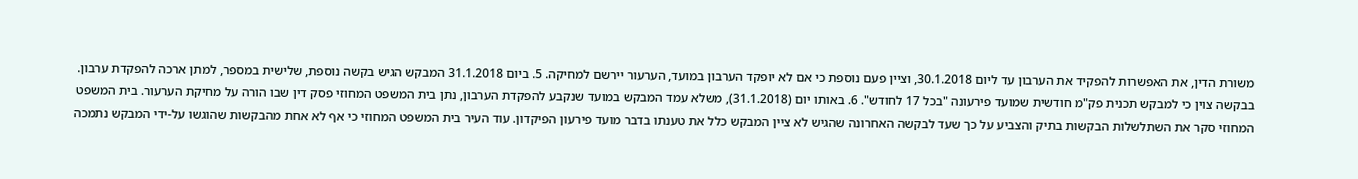משורת הדין, את האפשרות להפקיד את הערבון עד ליום 30.1.2018, וציין פעם נוספת כי אם לא יופקד הערבון במועד, הערעור יירשם למחיקה. 5. ביום 31.1.2018 המבקש הגיש בקשה נוספת, שלישית במספר, למתן ארכה להפקדת ערבון. בבקשה צוין כי למבקש תכנית פק"מ חודשית שמועד פירעונה "בכל 17 לחודש". 6. באותו יום (31.1.2018), משלא עמד המבקש במועד שנקבע להפקדת הערבון, נתן בית המשפט המחוזי פסק דין שבו הורה על מחיקת הערעור. בית המשפט המחוזי סקר את השתלשלות הבקשות בתיק והצביע על כך שעד לבקשה האחרונה שהגיש לא ציין המבקש כלל את טענתו בדבר מועד פירעון הפיקדון. עוד העיר בית המשפט המחוזי כי אף לא אחת מהבקשות שהוגשו על-ידי המבקש נתמכה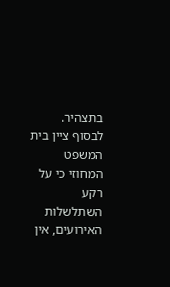בתצהיר. לבסוף ציין בית המשפט המחוזי כי על רקע השתלשלות האירועים, אין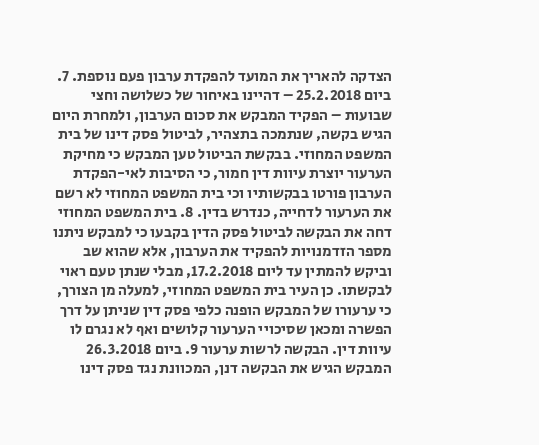הצדקה להאריך את המועד להפקדת ערבון פעם נוספת. 7. ביום 25.2.2018 – דהיינו באיחור של כשלושה וחצי שבועות – הפקיד המבקש את סכום הערבון, ולמחרת היום הגיש בקשה, שנתמכה בתצהיר, לביטול פסק דינו של בית המשפט המחוזי. בבקשת הביטול טען המבקש כי מחיקת הערעור יוצרת עיוות דין חמור, כי הסיבות לאי-הפקדת הערבון פורטו בבקשותיו וכי בית המשפט המחוזי לא רשם את הערעור לדחייה, כנדרש בדין. 8. בית המשפט המחוזי דחה את הבקשה לביטול פסק הדין בקבעו כי למבקש ניתנו מספר הזדמנויות להפקיד את הערבון, אלא שהוא שב וביקש להמתין עד ליום 17.2.2018, מבלי שנתן טעם ראוי לבקשתו. כן העיר בית המשפט המחוזי, למעלה מן הצורך, כי ערעורו של המבקש הופנה כלפי פסק דין שניתן על דרך הפשרה ומכאן שסיכויי הערעור קלושים ואף לא נגרם לו עיוות דין. הבקשה לרשות ערעור 9. ביום 26.3.2018 המבקש הגיש את הבקשה דנן, המכוונת נגד פסק דינו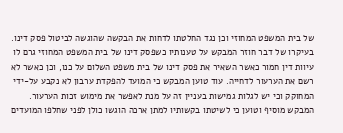של בית המשפט המחוזי וכן נגד החלטתו לדחות את הבקשה שהוגשה לביטול פסק דינו. בעיקרו של דבר חוזר המבקש על טענותיו כשפסק דינו של בית המשפט המחוזי גרם לו עיוות דין חמור כאשר השאיר את פסק דינו של בית משפט השלום על כנו, וכן כאשר לא רשם את הערעור לדחייה. עוד טוען המבקש כי המועד להפקדת ערבון לא נקבע על-ידי המחוקק וכי יש לגלות גמישות בעניין זה על מנת לאפשר את מימוש זכות הערעור. המבקש מוסיף וטוען כי לשיטתו בקשותיו למתן ארכה הוגשו כולן לפני שחלפו המועדים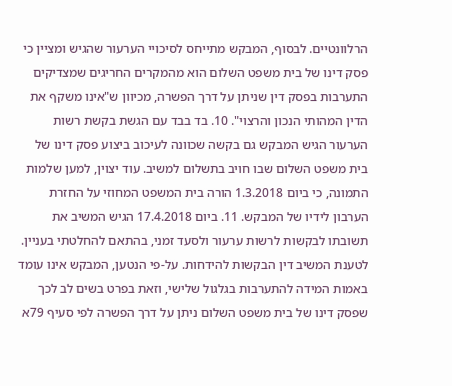הרלוונטיים. לבסוף, המבקש מתייחס לסיכויי הערעור שהגיש ומציין כי פסק דינו של בית משפט השלום הוא מהמקרים החריגים שמצדיקים התערבות בפסק דין שניתן על דרך הפשרה, מכיוון ש"אינו משקף את הדין המהותי הנכון והרצוי". 10. בד בבד עם הגשת בקשת רשות הערעור הגיש המבקש גם בקשה שכוונה לעיכוב ביצוע פסק דינו של בית משפט השלום שבו חויב בתשלום למשיב. עוד יצוין, למען שלמות התמונה, כי ביום 1.3.2018 הורה בית המשפט המחוזי על החזרת הערבון לידיו של המבקש. 11. ביום 17.4.2018 הגיש המשיב את תשובתו לבקשות לרשות ערעור ולסעד זמני, בהתאם להחלטתי בעניין. לטענת המשיב דין הבקשות להידחות. על-פי הנטען, המבקש אינו עומד באמות המידה להתערבות בגלגול שלישי, וזאת בפרט בשים לב לכך שפסק דינו של בית משפט השלום ניתן על דרך הפשרה לפי סעיף 79א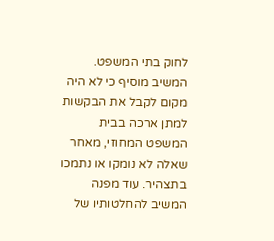לחוק בתי המשפט. המשיב מוסיף כי לא היה מקום לקבל את הבקשות למתן ארכה בבית המשפט המחוזי, מאחר שאלה לא נומקו או נתמכו בתצהיר. עוד מפנה המשיב להחלטותיו של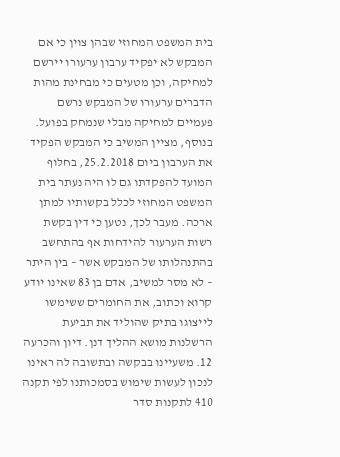בית המשפט המחוזי שבהן צוין כי אם המבקש לא יפקיד ערבון ערעורו יירשם למחיקה, וכן מטעים כי מבחינת מהות הדברים ערעורו של המבקש נרשם פעמיים למחיקה מבלי שנמחק בפועל. בנוסף, מציין המשיב כי המבקש הפקיד את הערבון ביום 25.2.2018, בחלוף המועד להפקדתו גם לו היה נעתר בית המשפט המחוזי לכלל בקשותיו למתן ארכה. מעבר לכך, נטען כי דין בקשת רשות הערעור להידחות אף בהתחשב בהתנהלותו של המבקש אשר – בין היתר – לא מסר למשיב, אדם בן 83 שאינו יודע קרוא וכתוב, את החומרים ששימשו לייצוגו בתיק שהוליד את תביעת הרשלנות מושא ההליך דנן. דיון והכרעה 12. משעיינו בבקשה ובתשובה לה ראינו לנכון לעשות שימוש בסמכותנו לפי תקנה 410 לתקנות סדר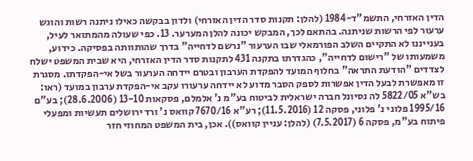הדין האזרחי, התשמ"ד-1984 (להלן: תקנות סדר הדין האזרחי) ולדון בבקשה כאילו ניתנה רשות והוגש ערעור לפי הרשות שניתנה. בהתאם לכך, המבקש יכונה להלן המערער. 13. כפי שעולה מהמתואר לעיל, בענייננו לא התקיים השלב הפורמאלי שבו הערעור "נרשם לדחייה" בדרך שהותוותה בפסיקה. כידוע, משמעותו של "רישום לדחייה", כהגדרתו בתקנה 431 לתקנות סדר הדין האזרחי, היא שבית המשפט ישלח לצדדים "הודעת התראה" בחלוף המועד להפקדת הערבון ובטרם יידחה הערעור בשל אי-הפקדתו. מסגרת זו מאפשרת לבעל הדין אפשרות לספק הסבר מדוע לא יידחה ערעורו עקב אי-הפקדת ערבון במועד (ראו: בש"א 5822/05 לה נסיונל חברה ישראלית לביטוח בע"מ נ' אלמלם, פסקאות 13-10 (28.6.2006); בע"ם 1995/16 פלוני נ' פלוני, פסקה 12 (11.5.2016); רע"א 7670/16 קוואס נ' ורד ירושלים תעשיות ומפעלי פיתוח בע"מ, פסקה 6 (7.5.2017) (להלן: עניין קוואס)). אכן, בית המשפט המחוזי חזר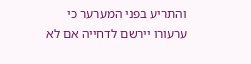והתריע בפני המערער כי ערעורו יירשם לדחייה אם לא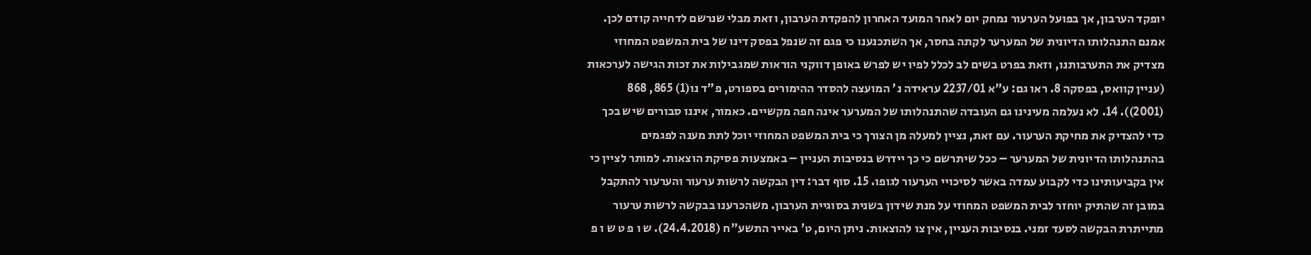יופקד הערבון, אך בפועל הערעור נמחק יום לאחר המועד האחרון להפקדת הערבון, וזאת מבלי שנרשם לדחייה קודם לכן. אמנם התנהלותו הדיונית של המערער לקתה בחסר, אך השתכנענו כי פגם זה שנפל בפסק דינו של בית המשפט המחוזי מצדיק את התערבותנו, וזאת בפרט בשים לב לכלל לפיו יש לפרש באופן דווקני הוראות שמגבילות את זכות הגישה לערכאות (עניין קוואס, בפסקה 8. ראו גם: ע"א 2237/01 עראידה נ' המועצה להסדר ההימורים בספורט, פ"ד נו(1) 865, 868 (2001)). 14. לא נעלמה מעינינו גם העובדה שהתנהלותו של המערער אינה חפה מקשיים. כאמור, איננו סבורים שיש בכך כדי להצדיק את מחיקת הערעור. עם זאת, נציין למעלה מן הצורך כי בית המשפט המחוזי יוכל לתת מענה לפגמים בהתנהלותו הדיונית של המערער – ככל שיתרשם כי כך יידרש בנסיבות העניין – באמצעות פסיקת הוצאות. למותר לציין כי אין בקביעותינו כדי לקבוע עמדה באשר לסיכויי הערעור לגופו. 15. סוף דבר: דין הבקשה לרשות ערעור והערעור להתקבל במובן זה שהתיק יוחזר לבית המשפט המחוזי על מנת שידון בשנית בסוגיית הערבון. משהכרענו בבקשה לרשות ערעור מתייתרת הבקשה לסעד זמני. בנסיבות העניין, אין צו להוצאות. ניתן היום, ט' באייר התשע"ח (24.4.2018). ש ו פ ט ש ו פ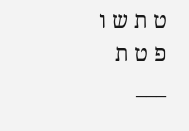ט ת ש ו פ ט ת ___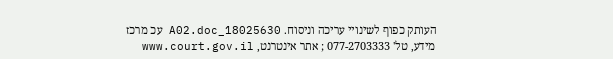העותק כפוף לשינויי עריכה וניסוח. 18025630_A02.doc עכ מרכז מידע, טל' 077-2703333 ; אתר אינטרנט, www.court.gov.il